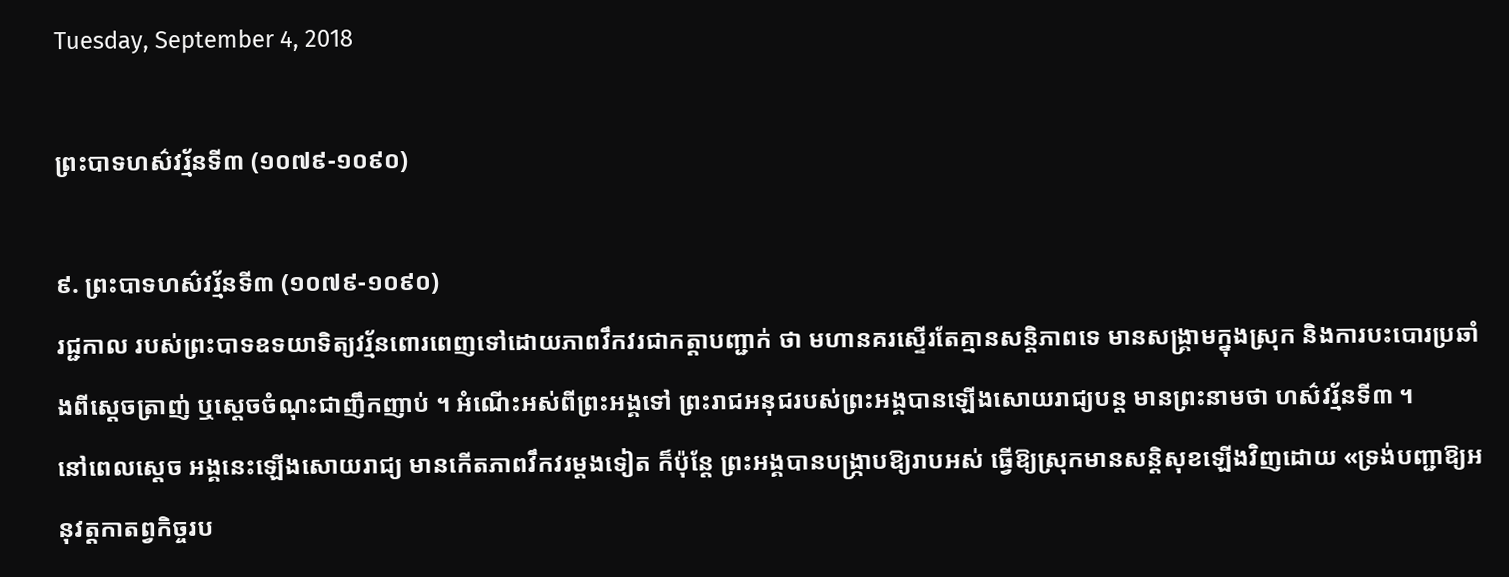Tuesday, September 4, 2018

ព្រះបាទហស៌វរ្ម័នទី៣ (១០៧៩-១០៩០)

៩. ព្រះបាទហស៌វរ្ម័នទី៣ (១០៧៩-១០៩០)
រជ្ជកាល របស់ព្រះបាទឧទយាទិត្យវរ្ម័នពោរពេញទៅដោយភាពវឹកវរជាកត្ដាបញ្ជាក់ ថា មហានគរស្ទើរតែគ្មានសន្ដិភាពទេ មានសង្គ្រាមក្នុងស្រុក និងការបះបោរប្រឆាំងពីស្ដេចត្រាញ់ ឬស្ដេចចំណុះជាញឹកញាប់ ។ អំណើះអស់ពីព្រះអង្គទៅ ព្រះរាជអនុជរបស់ព្រះអង្គបានឡើងសោយរាជ្យបន្ដ មានព្រះនាមថា ហស៌វរ្ម័នទី៣ ។
នៅពេលស្ដេច អង្គនេះឡើងសោយរាជ្យ មានកើតភាពវឹកវរម្ដងទៀត ក៏ប៉ុន្ដែ ព្រះអង្គបានបង្ក្រាបឱ្យរាបអស់ ធ្វើឱ្យស្រុកមានសន្ដិសុខឡើងវិញដោយ «ទ្រង់បញ្ជាឱ្យអនុវត្ដកាតព្វកិច្ចរប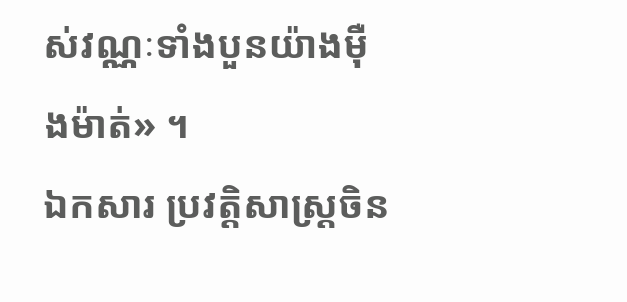ស់វណ្ណៈទាំងបួនយ៉ាងម៉ឺងម៉ាត់» ។
ឯកសារ ប្រវត្ដិសាស្ដ្រចិន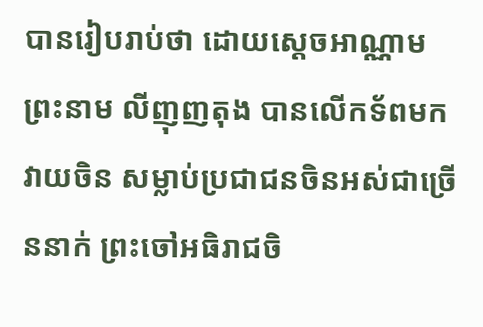បានរៀបរាប់ថា ដោយស្ដេចអាណ្ណាមព្រះនាម លីញុញតុង បានលើកទ័ពមកវាយចិន សម្លាប់ប្រជាជនចិនអស់ជាច្រើននាក់ ព្រះចៅអធិរាជចិ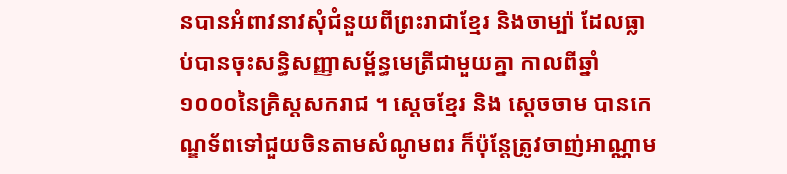នបានអំពាវនាវសុំជំនួយពីព្រះរាជាខ្មែរ និងចាម្ប៉ា ដែលធ្លាប់បានចុះសន្ធិសញ្ញាសម្ព័ន្ធមេត្រីជាមួយគ្នា កាលពីឆ្នាំ១០០០នៃគ្រិស្ដសករាជ ។ ស្ដេចខ្មែរ និង ស្ដេចចាម បានកេណ្ឌទ័ពទៅជួយចិនតាមសំណូមពរ ក៏ប៉ុន្ដែត្រូវចាញ់អាណ្ណាម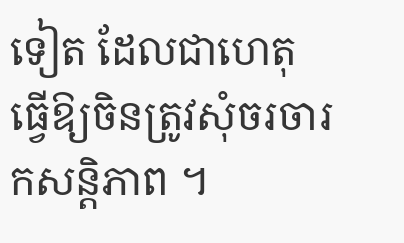ទៀត ដែលជាហេតុធ្វើឱ្យចិនត្រូវសុំចរចារកសន្ដិភាព ។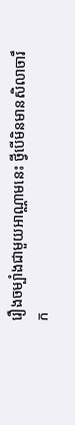រឿងចម្បាំងជាមួយអាណ្ណាមនេះ ថ្វីបើមិនមានសិលាចារឹក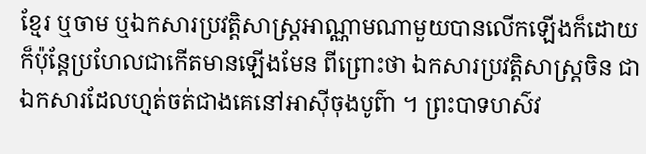ខ្មែរ ឬចាម ឬឯកសារប្រវត្ដិសាស្ដ្រអាណ្ណាមណាមួយបានលើកឡើងក៏ដោយ ក៏ប៉ុន្ដែប្រហែលជាកើតមានឡើងមែន ពីព្រោះថា ឯកសារប្រវត្ដិសាស្ដ្រចិន ជាឯកសារដែលហ្មត់ចត់ជាងគេនៅអាស៊ីចុងបូព៌ា ។ ព្រះបាទហស៌វ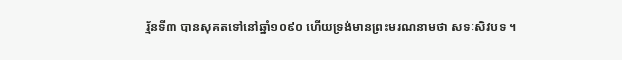រ្ម័នទី៣ បានសុគតទៅនៅឆ្នាំ១០៩០ ហើយទ្រង់មានព្រះមរណនាមថា សទៈសិវបទ ។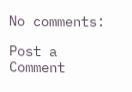No comments:

Post a Comment